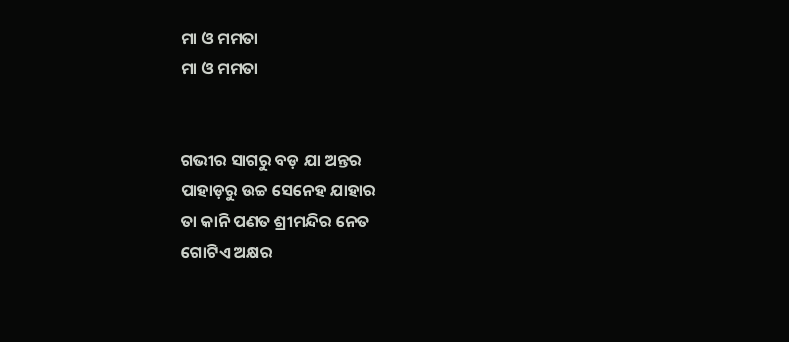ମା ଓ ମମତା
ମା ଓ ମମତା


ଗଭୀର ସାଗରୁ ବଡ଼ ଯା ଅନ୍ତର
ପାହାଡ଼ରୁ ଉଚ୍ଚ ସେନେହ ଯାହାର
ତା କାନି ପଣତ ଶ୍ରୀମନ୍ଦିର ନେତ
ଗୋଟିଏ ଅକ୍ଷର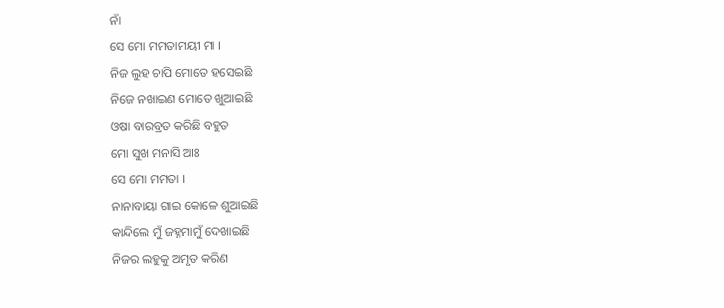ନାଁ
ସେ ମୋ ମମତାମୟୀ ମା ।
ନିଜ ଲୁହ ଚାପି ମୋତେ ହସେଇଛି
ନିଜେ ନଖାଇଣ ମୋତେ ଖୁଆଇଛି
ଓଷା ବାରବ୍ରତ କରିଛି ବହୁତ
ମୋ ସୁଖ ମନାସି ଆଃ
ସେ ମୋ ମମତା ।
ନାନାବାୟା ଗାଇ କୋଳେ ଶୁଆଇଛି
କାନ୍ଦିଲେ ମୁଁ ଜହ୍ନମାମୁଁ ଦେଖାଇଛି
ନିଜର ଲହୁକୁ ଅମୃତ କରିଣ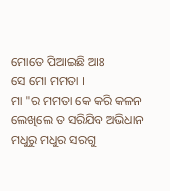ମୋତେ ପିଆଇଛି ଆଃ
ସେ ମୋ ମମତା ।
ମା "ର ମମତା କେ କରି କଳନ
ଲେଖିଲେ ତ ସରିଯିବ ଅଭିଧାନ
ମଧୁରୁ ମଧୁର ସରଗୁ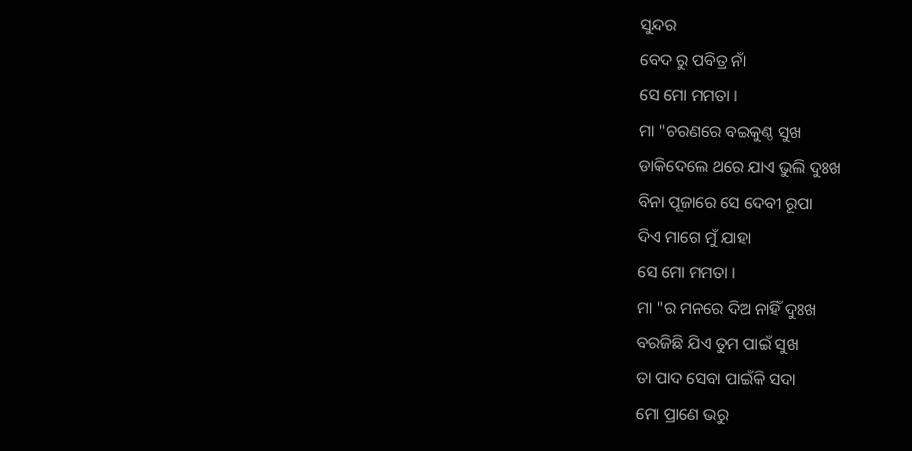ସୁନ୍ଦର
ବେଦ ରୁ ପବିତ୍ର ନାଁ
ସେ ମୋ ମମତା ।
ମା "ଚରଣରେ ବଇକୁଣ୍ଠ ସୁଖ
ଡାକିଦେଲେ ଥରେ ଯାଏ ଭୁଲି ଦୁଃଖ
ବିନା ପୂଜାରେ ସେ ଦେବୀ ରୂପା
ଦିଏ ମାଗେ ମୁଁ ଯାହା
ସେ ମୋ ମମତା ।
ମା "ର ମନରେ ଦିଅ ନାହିଁ ଦୁଃଖ
ବରଜିଛି ଯିଏ ତୁମ ପାଇଁ ସୁଖ
ତା ପାଦ ସେବା ପାଇଁକି ସଦା
ମୋ ପ୍ରାଣେ ଭରୁ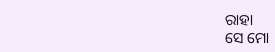ରାହା
ସେ ମୋ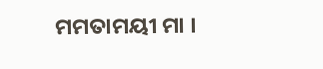ମମତାମୟୀ ମା ।